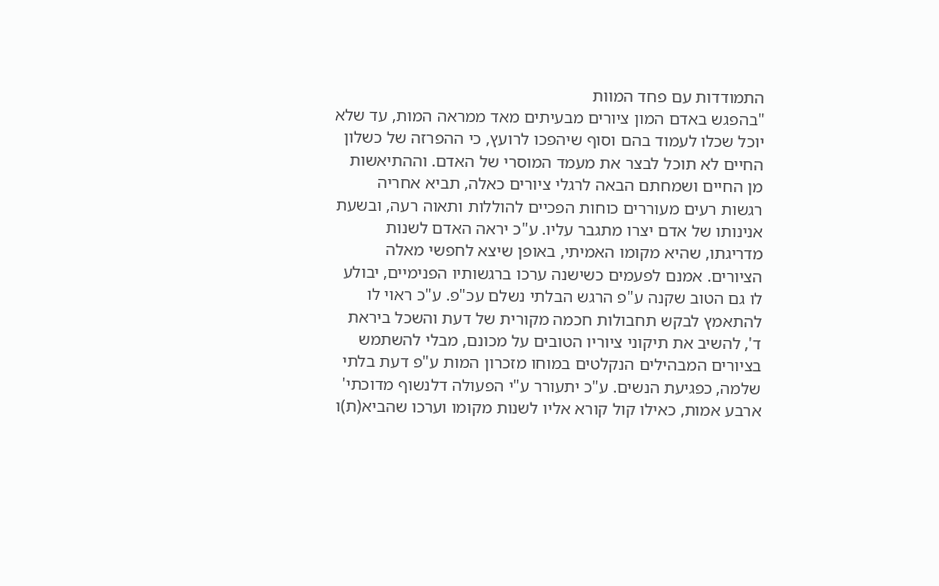התמודדות עם פחד המוות
"בהפגש באדם המון ציורים מבעיתים מאד ממראה המות, עד שלא יוכל שכלו לעמוד בהם וסוף שיהפכו לרועץ, כי ההפרזה של כשלון החיים לא תוכל לבצר את מעמד המוסרי של האדם. וההתיאשות מן החיים ושמחתם הבאה לרגלי ציורים כאלה, תביא אחריה רגשות רעים מעוררים כוחות הפכיים להוללות ותאוה רעה, ובשעת אנינותו של אדם יצרו מתגבר עליו. ע"כ יראה האדם לשנות מדריגתו, שהיא מקומו האמיתי, באופן שיצא לחפשי מאלה הציורים. אמנם לפעמים כשישנה ערכו ברגשותיו הפנימיים, יבולע לו גם הטוב שקנה ע"פ הרגש הבלתי נשלם עכ"פ. ע"כ ראוי לו להתאמץ לבקש תחבולות חכמה מקורית של דעת והשכל ביראת ד', להשיב את תיקוני ציוריו הטובים על מכונם, מבלי להשתמש בציורים המבהילים הנקלטים במוחו מזכרון המות ע"פ דעת בלתי שלמה, כפגיעת הנשים. ע"כ יתעורר ע"י הפעולה דלנשוף מדוכתי' ארבע אמות, כאילו קול קורא אליו לשנות מקומו וערכו שהביא(ת)ו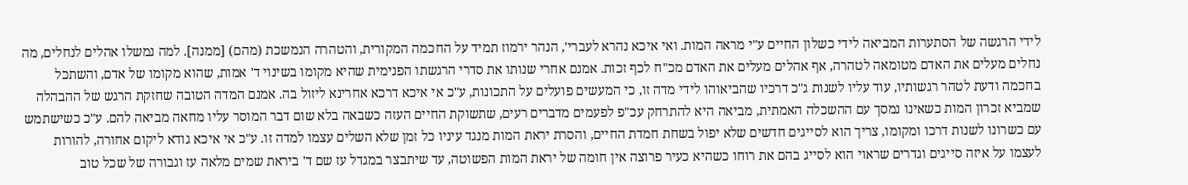לידי הרגשה של הסתערות המביאה לידי כשלון החיים ע"י מראה המות. ואי איכא נהרא לעברי', הנהר ירמוז תמיד על החכמה המקורית, והטהרה הנמשכת (מהם) [ממנה]. למה נמשלו אהלים לנחלים, מה נחלים מעלים את האדם מטומאה לטהרה, אף אהלים מעלים את האדם מכ"ח לכף זכות. אמנם אחרי שנותו את סדרי הרגשתו הפנימית שהיא מקומו בשינוי ד' אמות, שהוא מקומו של אדם, והשתכל בחכמה ודעת לטהר רגשותיו, עוד עליו לשנות ג"כ דרכיו שהביאוהו לידי מדה זו, כי המעשים פועלים על התכונות, ע"כ אי איכא דרכא אחרינא ליזול בה. אמנם המדה הטובה שחזקת הרגש של ההבהלה שמביא זכרון המות כשאינו נמסך עם ההשכלה האמתית, מביאה היא להתרחק עכ"פ לפעמים מדברים רעים, שתשוקת החיים העזה כשבאה בלא שום דבר המוסר עליו מחאה מביאה להם. ע"כ כשישתמש עם כשרונו לשנות דרכו ומקומו, צריך הוא לסייגים חדשים שלא יפול בשחת חמדת החיים, והסרת יראת המות מנגד עיניו כל זמן שלא השלים עצמו למדה זו. ע"כ אי איכא גודא ליקום אחורה, להורות לעצמו על איזה סייגים וגדרים שראוי הוא לסייג בהם את רוחו כשהיא כעיר פרוצה אין חומה של יראת המות הפשוטה, עד שיתבצר במגדל עז שם ד' ביראת שמים מלאה עז וגבורה של שכל טוב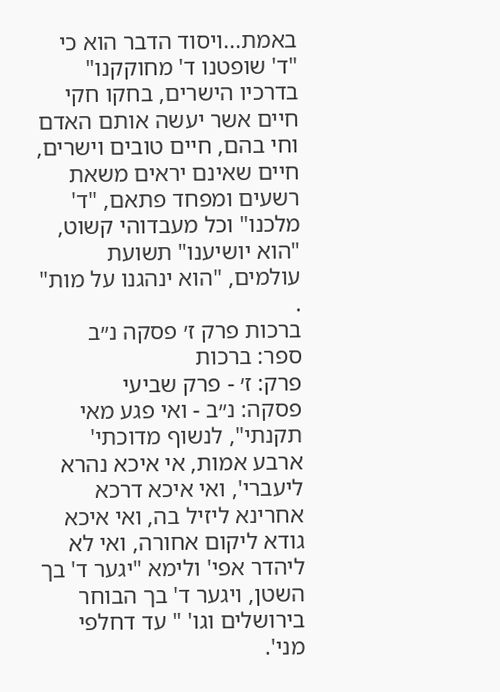באמת...ויסוד הדבר הוא כי "ד' שופטנו ד' מחוקקנו" בדרכיו הישרים, בחקו חקי חיים אשר יעשה אותם האדם וחי בהם, חיים טובים וישרים, חיים שאינם יראים משאת רשעים ומפחד פתאם, "ד' מלכנו" וכל מעבדוהי קשוט, "הוא יושיענו" תשועת עולמים, "הוא ינהגנו על מות" .
ברכות פרק ז׳ פסקה נ״ב
ספר: ברכות
פרק: ז׳ - פרק שביעי
פסקה: נ״ב - ואי פגע מאי תקנתי", לנשוף מדוכתי' ארבע אמות, אי איכא נהרא ליעברי', ואי איכא דרכא אחרינא ליזיל בה, ואי איכא גודא ליקום אחורה, ואי לא ליהדר אפי' ולימא "יגער ד' בך השטן, ויגער ד' בך הבוחר בירושלים וגו' " עד דחלפי מני'.